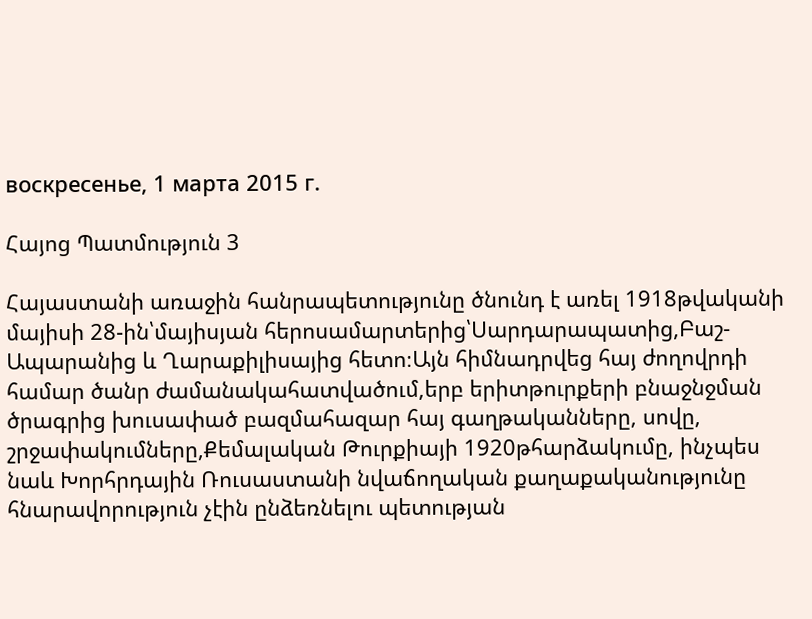воскресенье, 1 марта 2015 г.

Հայոց Պատմություն 3

Հայաստանի առաջին հանրապետությունը ծնունդ է առել 1918թվականի մայիսի 28-ին՝մայիսյան հերոսամարտերից՝Սարդարապատից,Բաշ-Ապարանից և Ղարաքիլիսայից հետո։Այն հիմնադրվեց հայ ժողովրդի համար ծանր ժամանակահատվածում,երբ երիտթուրքերի բնաջնջման ծրագրից խուսափած բազմահազար հայ գաղթականները, սովը, շրջափակումները,Քեմալական Թուրքիայի 1920թհարձակումը, ինչպես նաև Խորհրդային Ռուսաստանի նվաճողական քաղաքականությունը  հնարավորություն չէին ընձեռնելու պետության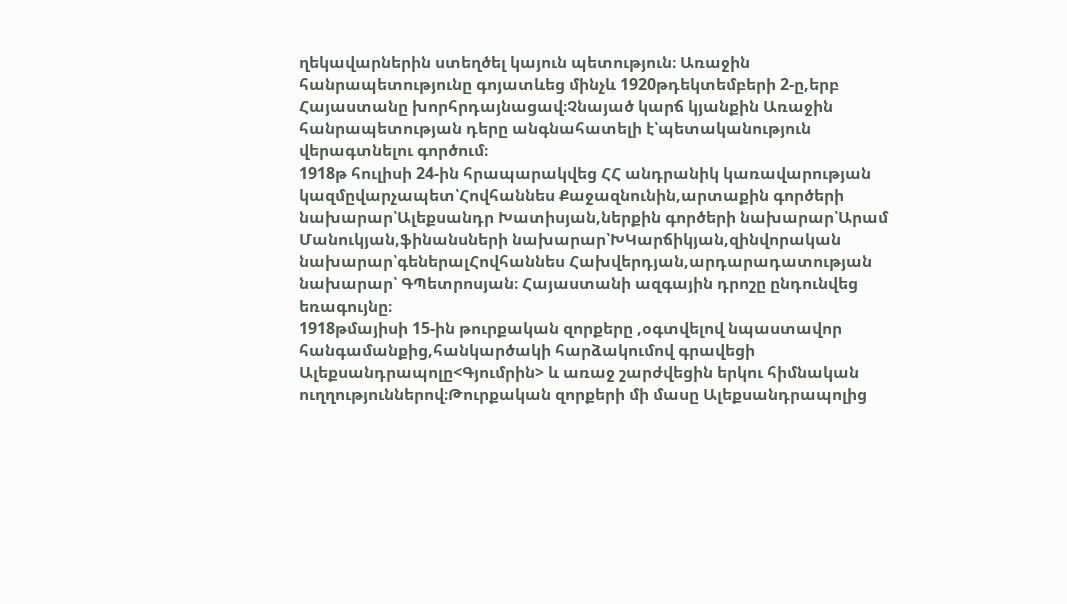ղեկավարներին ստեղծել կայուն պետություն։ Առաջին հանրապետությունը գոյատևեց մինչև 1920թդեկտեմբերի 2-ը,երբ Հայաստանը խորհրդայնացավ։Չնայած կարճ կյանքին Առաջին հանրապետության դերը անգնահատելի է՝պետականություն վերագտնելու գործում։
1918թ հուլիսի 24-ին հրապարակվեց ՀՀ անդրանիկ կառավարության կազմըվարչապետ՝Հովհաննես Քաջազնունին,արտաքին գործերի նախարար՝Ալեքսանդր Խատիսյան,ներքին գործերի նախարար՝Արամ Մանուկյան,ֆինանսների նախարար՝ԽԿարճիկյան,զինվորական նախարար՝գեներալՀովհաննես Հախվերդյան,արդարադատության նախարար՝ ԳՊետրոսյան։ Հայաստանի ազգային դրոշը ընդունվեց եռագույնը։
1918թմայիսի 15-ին թուրքական զորքերը ,օգտվելով նպաստավոր հանգամանքից,հանկարծակի հարձակումով գրավեցի Ալեքսանդրապոլը<Գյումրին> և առաջ շարժվեցին երկու հիմնական ուղղություններով։Թուրքական զորքերի մի մասը Ալեքսանդրապոլից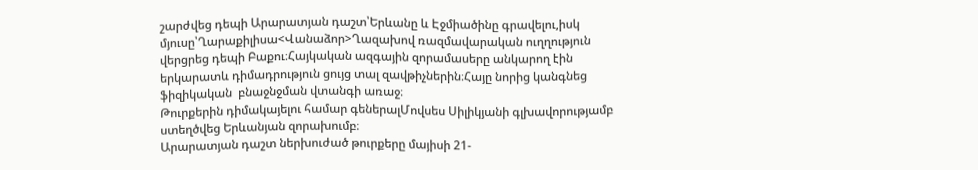շարժվեց դեպի Արարատյան դաշտ՝Երևանը և Էջմիածինը գրավելու,իսկ մյուսը՝Ղարաքիլիսա<Վանաձոր>Ղազախով ռազմավարական ուղղություն վերցրեց դեպի Բաքու։Հայկական ազգային զորամասերը անկարող էին երկարատև դիմադրություն ցույց տալ զավթիչներին։Հայը նորից կանգնեց ֆիզիկական  բնաջնջման վտանգի առաջ։
Թուրքերին դիմակայելու համար գեներալՄովսես Սիլիկյանի գլխավորությամբ ստեղծվեց Երևանյան զորախումբ։
Արարատյան դաշտ ներխուժած թուրքերը մայիսի 21-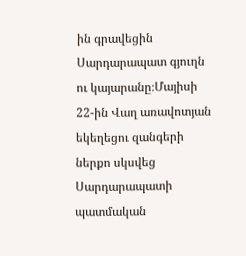ին գրավեցին Սարդարապատ գյուղն ու կայարանը։Մայիսի 22-ին Վաղ առավոտյան եկեղեցու զանգերի ներքո սկսվեց Սարդարապատի պատմական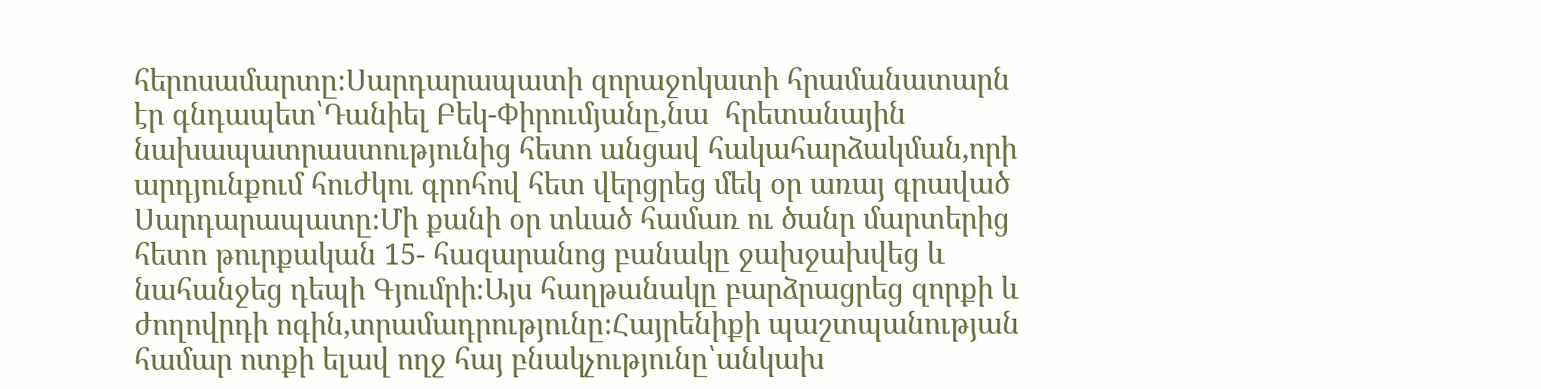հերոսամարտը։Սարդարապատի զորաջոկատի հրամանատարն էր գնդապետ՝Դանիել Բեկ-Փիրումյանը,նա  հրետանային նախապատրաստությունից հետո անցավ հակահարձակման,որի արդյունքում հուժկու գրոհով հետ վերցրեց մեկ օր առայ գրաված Սարդարապատը։Մի քանի օր տևած համառ ու ծանր մարտերից հետո թուրքական 15- հազարանոց բանակը ջախջախվեց և նահանջեց դեպի Գյումրի։Այս հաղթանակը բարձրացրեց զորքի և ժողովրդի ոգին,տրամադրությունը։Հայրենիքի պաշտպանության համար ոտքի ելավ ողջ հայ բնակչությունը՝անկախ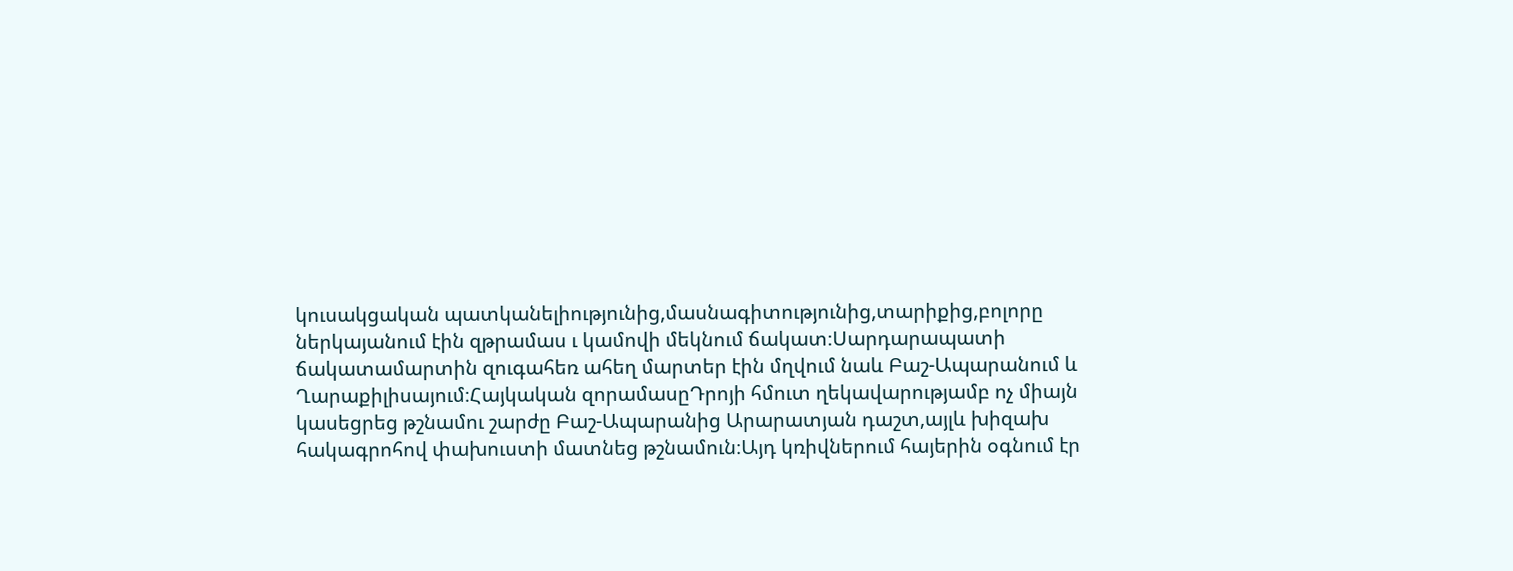կուսակցական պատկանելիությունից,մասնագիտությունից,տարիքից,բոլորը ներկայանում էին զթրամաս ւ կամովի մեկնում ճակատ։Սարդարապատի ճակատամարտին զուգահեռ ահեղ մարտեր էին մղվում նաև Բաշ-Ապարանում և Ղարաքիլիսայում։Հայկական զորամասըԴրոյի հմուտ ղեկավարությամբ ոչ միայն կասեցրեց թշնամու շարժը Բաշ-Ապարանից Արարատյան դաշտ,այլև խիզախ հակագրոհով փախուստի մատնեց թշնամուն։Այդ կռիվներում հայերին օգնում էր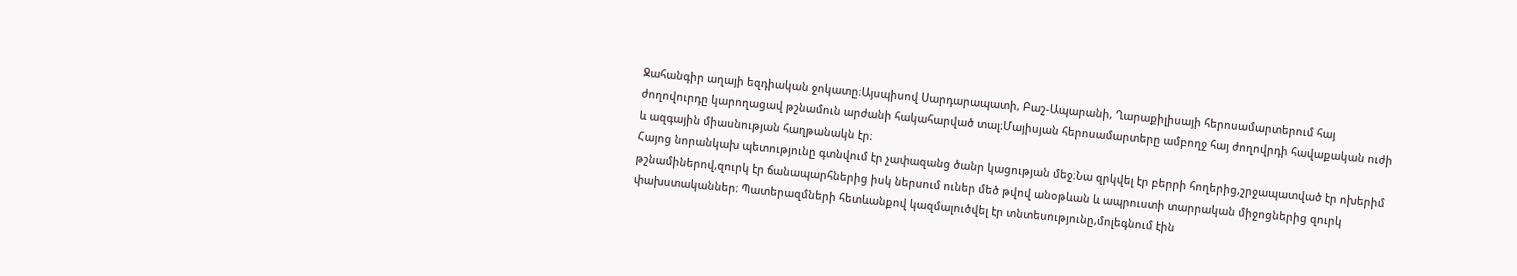Ջահանգիր աղայի եզդիական ջոկատը։Այսպիսով Սարդարապատի, Բաշ-Ապարանի, Ղարաքիլիսայի հերոսամարտերում հայ ժողովուրդը կարողացավ թշնամուն արժանի հակահարված տալ։Մայիսյան հերոսամարտերը ամբողջ հայ ժողովրդի հավաքական ուժի և ազգային միասնության հաղթանակն էր։
Հայոց նորանկախ պետությունը գտնվում էր չափազանց ծանր կացության մեջ։Նա զրկվել էր բերրի հողերից,շրջապատված էր ոխերիմ թշնամիներով,զուրկ էր ճանապարհներից իսկ ներսում ուներ մեծ թվով անօթևան և ապրուստի տարրական միջոցներից զուրկ փախստականներ։ Պատերազմների հետևանքով կազմալուծվել էր տնտեսությունը,մոլեգնում էին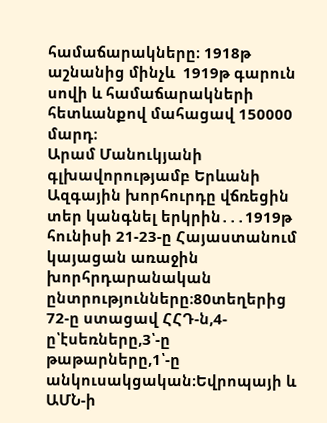համաճարակները։ 1918թ աշնանից մինչև  1919թ գարուն սովի և համաճարակների հետևանքով մահացավ 150000 մարդ։
Արամ Մանուկյանի գլխավորությամբ Երևանի Ազգային խորհուրդը վճռեցին տեր կանգնել երկրին․․․1919թ հունիսի 21-23-ը Հայաստանում կայացան առաջին խորհրդարանական ընտրությունները։80տեղերից 72-ը ստացավ ՀՀԴ-ն,4-ը՝էսեռները,3՝-ը թաթարները,1՝-ը անկուսակցական։Եվրոպայի և ԱՄՆ-ի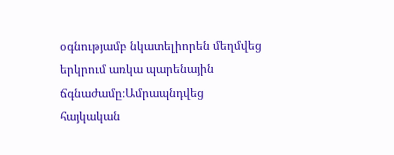օգնությամբ նկատելիորեն մեղմվեց երկրում առկա պարենային ճգնաժամը։Ամրապնդվեց հայկական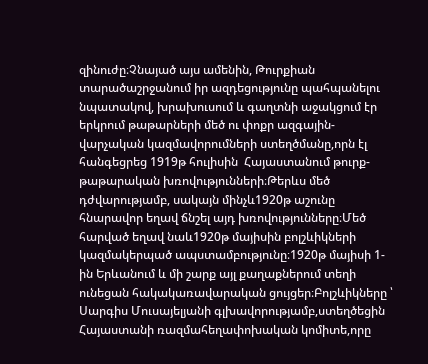զինուժը։Չնայած այս ամենին, Թուրքիան տարածաշրջանում իր ազդեցությունը պահպանելու նպատակով, խրախուսում և գաղտնի աջակցում էր երկրում թաթարների մեծ ու փոքր ազգային-վարչական կազմավորումների ստեղծմանը,որն էլ հանգեցրեց 1919թ հուլիսին  Հայաստանում թուրք-թաթարական խռովությունների։Թերևս մեծ դժվարությամբ, սակայն մինչև1920թ աշունը հնարավոր եղավ ճնշել այդ խռովությունները։Մեծ հարված եղավ նաև1920թ մայիսին բոլշևիկների կազմակերպած ապստամբությունը։1920թ մայիսի 1-ին Երևանում և մի շարք այլ քաղաքներում տեղի ունեցան հակակառավարական ցույցեր։Բոլշևիկները ՝ Սարգիս Մուսայելյանի գլխավորությամբ,ստեղծեցին Հայաստանի ռազմահեղափոխական կոմիտե,որը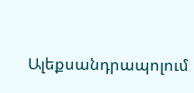Ալեքսանդրապոլում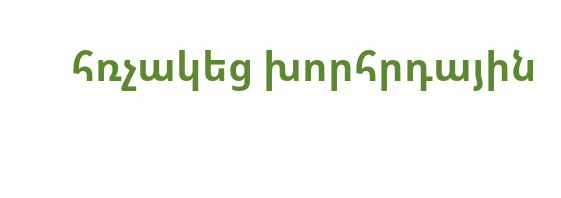հռչակեց խորհրդային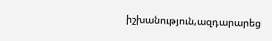իշխանություն,ազդարարեց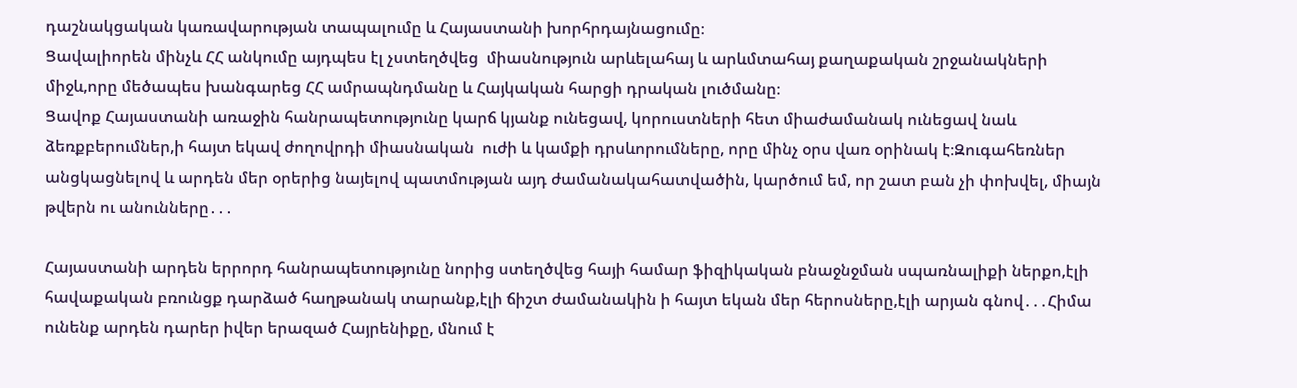դաշնակցական կառավարության տապալումը և Հայաստանի խորհրդայնացումը։
Ցավալիորեն մինչև ՀՀ անկումը այդպես էլ չստեղծվեց  միասնություն արևելահայ և արևմտահայ քաղաքական շրջանակների միջև,որը մեծապես խանգարեց ՀՀ ամրապնդմանը և Հայկական հարցի դրական լուծմանը։
Ցավոք Հայաստանի առաջին հանրապետությունը կարճ կյանք ունեցավ, կորուստների հետ միաժամանակ ունեցավ նաև ձեռքբերումներ,ի հայտ եկավ ժողովրդի միասնական  ուժի և կամքի դրսևորումները, որը մինչ օրս վառ օրինակ է։Զուգահեռներ անցկացնելով և արդեն մեր օրերից նայելով պատմության այդ ժամանակահատվածին, կարծում եմ, որ շատ բան չի փոխվել, միայն թվերն ու անունները․․․

Հայաստանի արդեն երրորդ հանրապետությունը նորից ստեղծվեց հայի համար ֆիզիկական բնաջնջման սպառնալիքի ներքո,էլի հավաքական բռունցք դարձած հաղթանակ տարանք,էլի ճիշտ ժամանակին ի հայտ եկան մեր հերոսները,էլի արյան գնով․․․Հիմա ունենք արդեն դարեր իվեր երազած Հայրենիքը, մնում է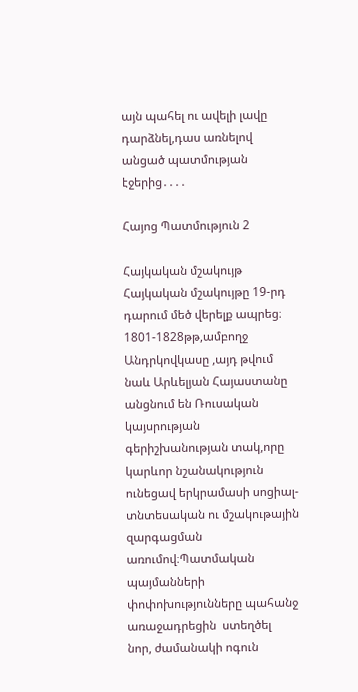այն պահել ու ավելի լավը դարձնել,դաս առնելով անցած պատմության էջերից․․․․

Հայոց Պատմություն 2

Հայկական մշակույթ
Հայկական մշակույթը 19-րդ դարում մեծ վերելք ապրեց։
1801-1828թթ,ամբողջ Անդրկովկասը ,այդ թվում նաև Արևելյան Հայաստանը անցնում են Ռուսական կայսրության գերիշխանության տակ,որը կարևոր նշանակություն ունեցավ երկրամասի սոցիալ-տնտեսական ու մշակութային զարգացման առումով։Պատմական պայմանների փոփոխությունները պահանջ առաջադրեցին  ստեղծել  նոր, ժամանակի ոգուն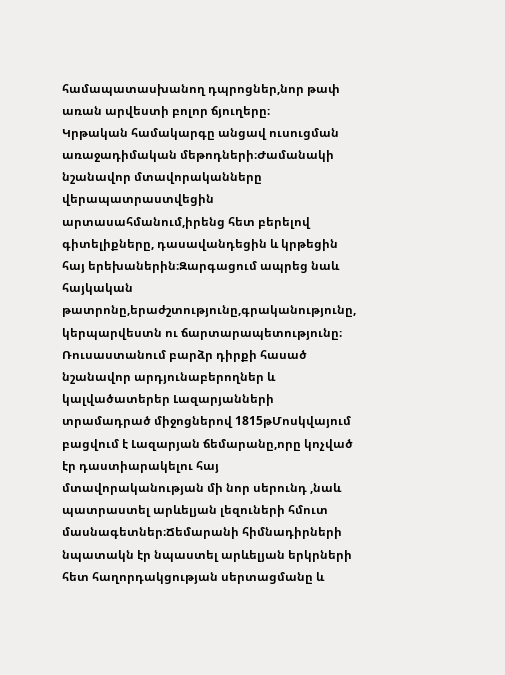համապատասխանող դպրոցներ,նոր թափ առան արվեստի բոլոր ճյուղերը։
Կրթական համակարգը անցավ ուսուցման առաջադիմական մեթոդների։Ժամանակի նշանավոր մտավորականները վերապատրաստվեցին արտասահմանում,իրենց հետ բերելով գիտելիքները, դասավանդեցին և կրթեցին հայ երեխաներին։Զարգացում ապրեց նաև հայկական թատրոնը,երաժշտությունը,գրականությունը, կերպարվեստն ու ճարտարապետությունը։
Ռուսաստանում բարձր դիրքի հասած նշանավոր արդյունաբերողներ և կալվածատերեր Լազարյանների տրամադրած միջոցներով 1815թՄոսկվայում բացվում է Լազարյան ճեմարանը,որը կոչված էր դաստիարակելու հայ մտավորականության մի նոր սերունդ ,նաև պատրաստել արևելյան լեզուների հմուտ մասնագետներ։Ճեմարանի հիմնադիրների նպատակն էր նպաստել արևելյան երկրների հետ հաղորդակցության սերտացմանը և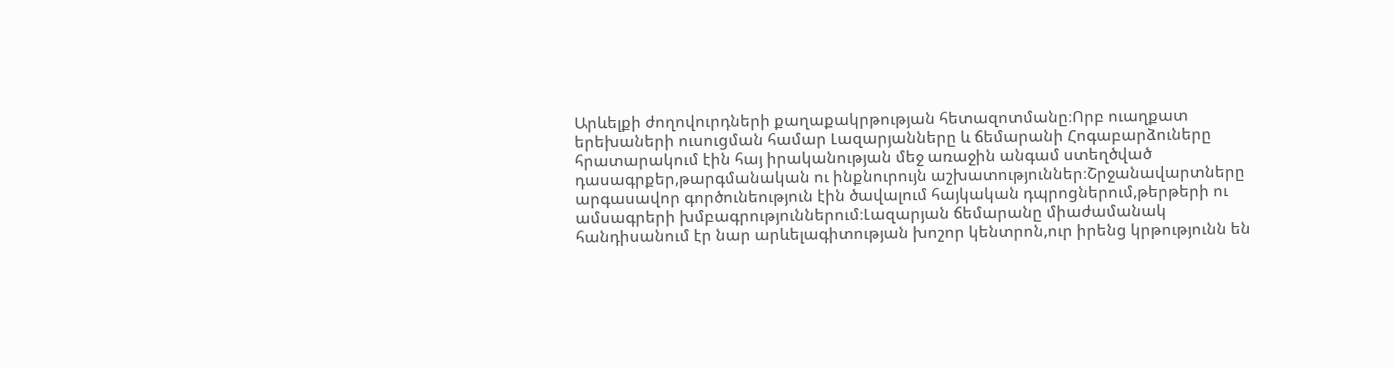Արևելքի ժողովուրդների քաղաքակրթության հետազոտմանը։Որբ ուաղքատ երեխաների ուսուցման համար Լազարյանները և ճեմարանի Հոգաբարձուները հրատարակում էին հայ իրականության մեջ առաջին անգամ ստեղծված դասագրքեր,թարգմանական ու ինքնուրույն աշխատություններ։Շրջանավարտները արգասավոր գործունեություն էին ծավալում հայկական դպրոցներում,թերթերի ու ամսագրերի խմբագրություններում։Լազարյան ճեմարանը միաժամանակ հանդիսանում էր նար արևելագիտության խոշոր կենտրոն,ուր իրենց կրթությունն են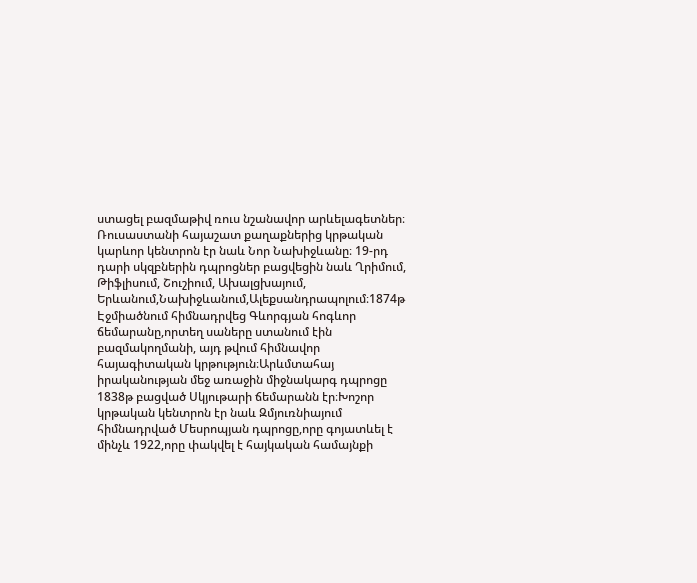ստացել բազմաթիվ ռուս նշանավոր արևելագետներ։
Ռուսաստանի հայաշատ քաղաքներից կրթական կարևոր կենտրոն էր նաև Նոր Նախիջևանը։ 19-րդ դարի սկզբներին դպրոցներ բացվեցին նաև Ղրիմում, Թիֆլիսում, Շուշիում, Ախալցխայում, Երևանում,Նախիջևանում,Ալեքսանդրապոլում։1874թ Էջմիածնում հիմնադրվեց Գևորգյան հոգևոր ճեմարանը,որտեղ սաները ստանում էին բազմակողմանի, այդ թվում հիմնավոր հայագիտական կրթություն։Արևմտահայ իրականության մեջ առաջին միջնակարգ դպրոցը 1838թ բացված Սկյութարի ճեմարանն էր։Խոշոր կրթական կենտրոն էր նաև Զմյուռնիայում հիմնադրված Մեսրոպյան դպրոցը,որը գոյատևել է մինչև 1922,որը փակվել է հայկական համայնքի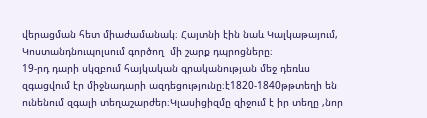վերացման հետ միաժամանակ։ Հայտնի էին նաև Կալկաթայում, Կոստանդնուպոլսում գործող  մի շարք դպրոցները։
19-րդ դարի սկզբում հայկական գրականության մեջ դեռևս զգացվում էր միջնադարի ազդեցությունը։է1820-1840թթտեղի են ունենում զգալի տեղաշարժեր։Կլասիցիզմը զիջում է իր տեղը ,նոր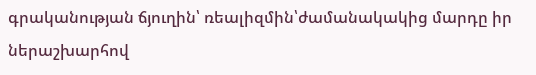գրականության ճյուղին՝ ռեալիզմին՝ժամանակակից մարդը իր ներաշխարհով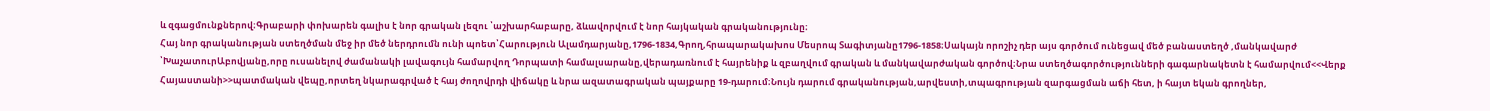և զգացմունքներով։Գրաբարի փոխարեն գալիս է նոր գրական լեզու ՝աշխարհաբարը, ձևավորվում է նոր հայկական գրականությունը։
Հայ նոր գրականության ստեղծման մեջ իր մեծ ներդրումն ունի պոետ՝Հարություն Ալամդարյանը,1796-1834,Գրող,հրապարակախոս Մեսրոպ Տագիտյանը1796-1858։Սակայն որոշիչ դեր այս գործում ունեցավ մեծ բանաստեղծ ,մանկավարժ ՝ԽաչատուրԱբովյանը,որը ուսանելով ժամանակի լավագույն համարվող Դորպատի համալսարանը,վերադառնում է հայրենիք և զբաղվում գրական և մանկավարժական գործով։Նրա ստեղծագործությունների գագարնակետն է համարվում<<Վերք Հայաստանի>>պատմական վեպը,որտեղ նկարագրված է հայ ժողովրդի վիճակը և նրա ազատագրական պայքարը 19-դարում։Նույն դարում գրականության,արվեստի,տպագրության զարգացման աճի հետ, ի հայտ եկան գրողներ,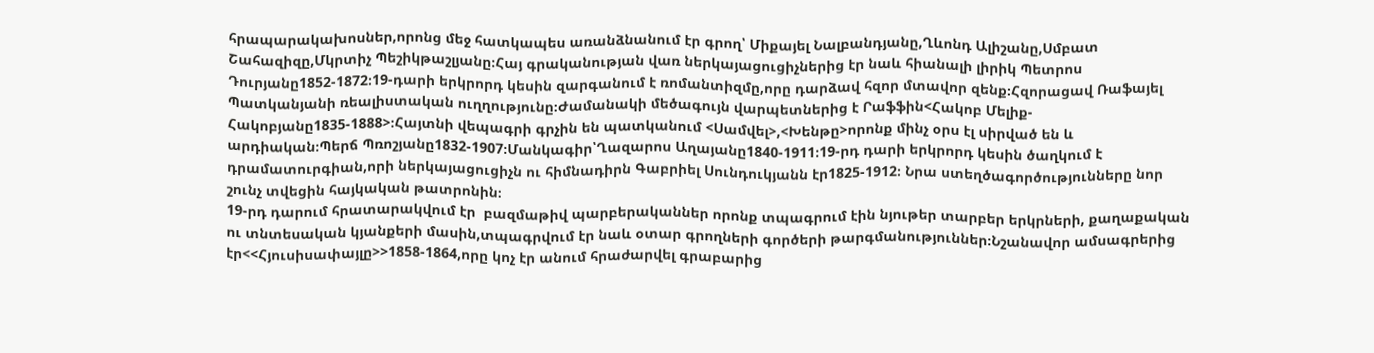հրապարակախոսներ,որոնց մեջ հատկապես առանձնանում էր գրող՝ Միքայել Նալբանդյանը,Ղևոնդ Ալիշանը,Սմբատ Շահազիզը,Մկրտիչ Պեշիկթաշլյանը։Հայ գրականության վառ ներկայացուցիչներից էր նաև հիանալի լիրիկ Պետրոս Դուրյանը1852-1872։19-դարի երկրորդ կեսին զարգանում է ռոմանտիզմը,որը դարձավ հզոր մտավոր զենք։Հզորացավ Ռաֆայել Պատկանյանի ռեալիստական ուղղությունը։Ժամանակի մեծագույն վարպետներից է Րաֆֆին<Հակոբ Մելիք-Հակոբյանը1835-1888>։Հայտնի վեպագրի գրչին են պատկանում <Սամվել>,<Խենթը>որոնք մինչ օրս էլ սիրված են և արդիական։Պերճ Պռոշյանը1832-1907։Մանկագիր՝Ղազարոս Աղայանը1840-1911։19-րդ դարի երկրորդ կեսին ծաղկում է դրամատուրգիան,որի ներկայացուցիչն ու հիմնադիրն Գաբրիել Սունդուկյանն էր1825-1912։ Նրա ստեղծագործությունները նոր շունչ տվեցին հայկական թատրոնին։
19-րդ դարում հրատարակվում էր  բազմաթիվ պարբերականներ որոնք տպագրում էին նյութեր տարբեր երկրների, քաղաքական ու տնտեսական կյանքերի մասին,տպագրվում էր նաև օտար գրողների գործերի թարգմանություններ։Նշանավոր ամսագրերից էր<<Հյուսիսափայլը>>1858-1864,որը կոչ էր անում հրաժարվել գրաբարից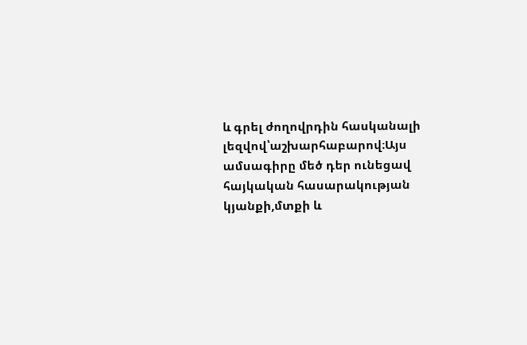և գրել ժողովրդին հասկանալի լեզվով՝աշխարհաբարով։Այս ամսագիրը մեծ դեր ունեցավ  հայկական հասարակության կյանքի,մտքի և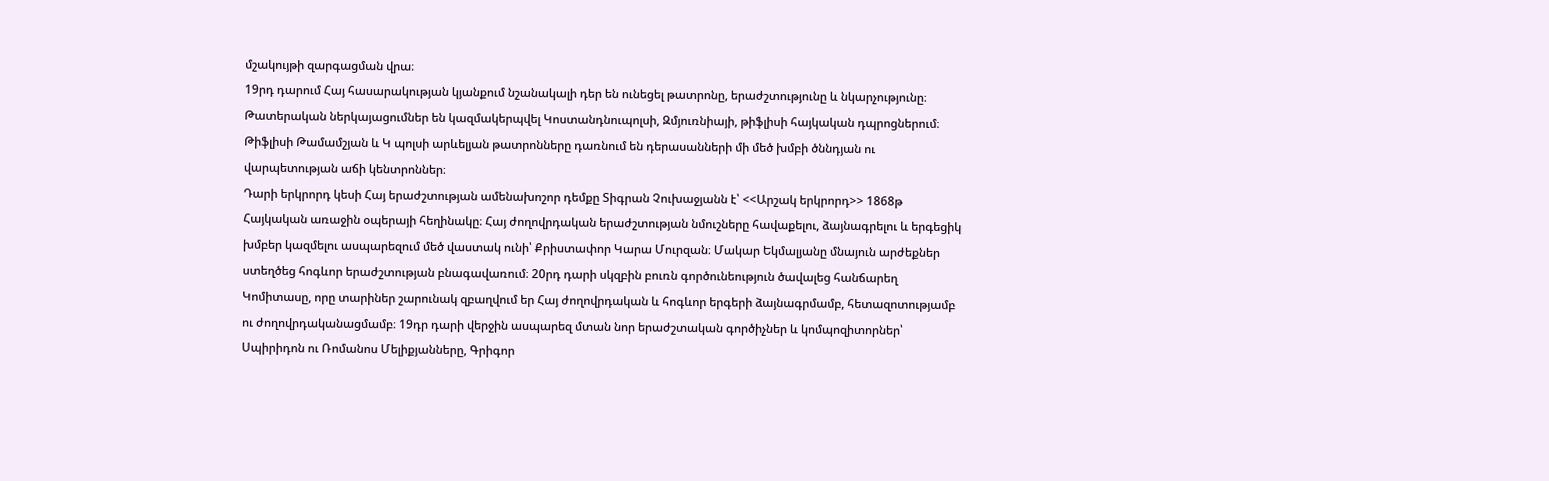մշակույթի զարգացման վրա։
19րդ դարում Հայ հասարակության կյանքում նշանակալի դեր են ունեցել թատրոնը, երաժշտությունը և նկարչությունը։ Թատերական ներկայացումներ են կազմակերպվել Կոստանդնուպոլսի, Զմյուռնիայի, թիֆլիսի հայկական դպրոցներում։ Թիֆլիսի Թամամշյան և Կ պոլսի արևելյան թատրոնները դառնում են դերասանների մի մեծ խմբի ծննդյան ու վարպետության աճի կենտրոններ։
Դարի երկրորդ կեսի Հայ երաժշտության ամենախոշոր դեմքը Տիգրան Չուխաջյանն է՝ <<Արշակ երկրորդ>> 1868թ Հայկական առաջին օպերայի հեղինակը։ Հայ ժողովրդական երաժշտության նմուշները հավաքելու, ձայնագրելու և երգեցիկ խմբեր կազմելու ասպարեզում մեծ վաստակ ունի՝ Քրիստափոր Կարա Մուրզան։ Մակար Եկմալյանը մնայուն արժեքներ ստեղծեց հոգևոր երաժշտության բնագավառում։ 20րդ դարի սկզբին բուռն գործունեություն ծավալեց հանճարեղ Կոմիտասը, որը տարիներ շարունակ զբաղվում եր Հայ ժողովրդական և հոգևոր երգերի ձայնագրմամբ, հետազոտությամբ ու ժողովրդականացմամբ։ 19դր դարի վերջին ասպարեզ մտան նոր երաժշտական գործիչներ և կոմպոզիտորներ՝ Սպիրիդոն ու Ռոմանոս Մելիքյանները, Գրիգոր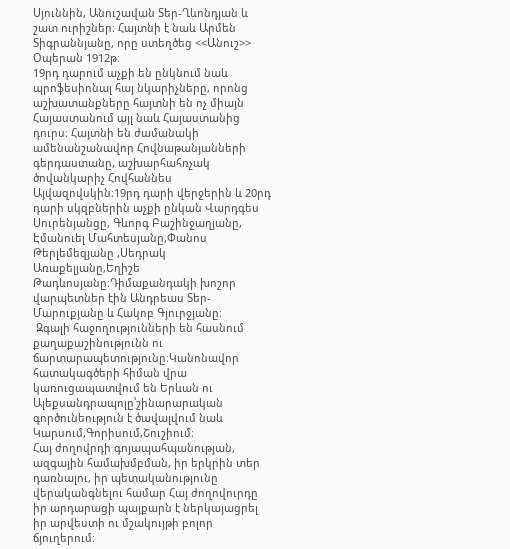Սյուննին, Անուշավան Տեր-Ղևոնդյան և շատ ուրիշներ։ Հայտնի է նաև Արմեն Տիգրաննյանը, որը ստեղծեց <<Անուշ>> Օպերան 1912թ։
19րդ դարում աչքի են ընկնում նաև պրոֆեսիոնալ հայ նկարիչները, որոնց աշխատանքները հայտնի են ոչ միայն Հայաստանում այլ նաև Հայաստանից դուրս։ Հայտնի են ժամանակի ամենանշանավոր Հովնաթանյանների գերդաստանը, աշխարհահռչակ ծովանկարիչ Հովհաննես Այվազովսկին։19րդ դարի վերջերին և 20րդ դարի սկզբներին աչքի ընկան Վարդգես Սուրենյանցը, Գևորգ Բաշինջաղյանը, Էմանուել Մահտեսյանը,Փանոս Թերլեմեզյանը ,Սեդրակ Առաքելյանը,Եղիշե Թադևոսյանը։Դիմաքանդակի խոշոր վարպետներ էին Անդրեաս Տեր- Մարուքյանը և Հակոբ Գյուրջյանը։
 Զգալի հաջողությունների են հասնում քաղաքաշինությունն ու ճարտարապետությունը։Կանոնավոր հատակագծերի հիման վրա կառուցապատվում են Երևան ու Ալեքսանդրապոլը՝շինարարական գործունեություն է ծավալվում նաև Կարսում,Գորիսում,Շուշիում։
Հայ ժողովրդի գոյապահպանության, ազգային համախմբման, իր երկրին տեր դառնալու, իր պետականությունը վերականգնելու համար Հայ ժողովուրդը իր արդարացի պայքարն է ներկայացրել իր արվեստի ու մշակույթի բոլոր ճյուղերում։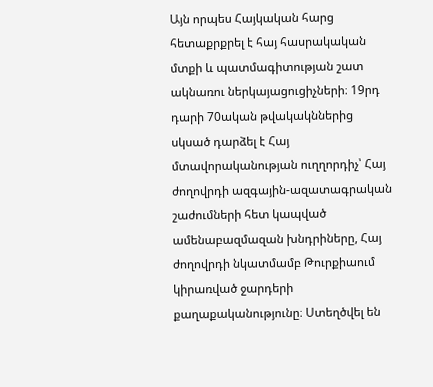Այն որպես Հայկական հարց հետաքրքրել է հայ հասրակական մտքի և պատմագիտության շատ ակնառու ներկայացուցիչների։ 19րդ դարի 70ական թվակակններից սկսած դարձել է Հայ մտավորականության ուղղորդիչ՝ Հայ ժողովրդի ազգային-ազատագրական շաժումների հետ կապված ամենաբազմազան խնդրիները, Հայ ժողովրդի նկատմամբ Թուրքիաում կիրառված ջարդերի քաղաքականությունը։ Ստեղծվել են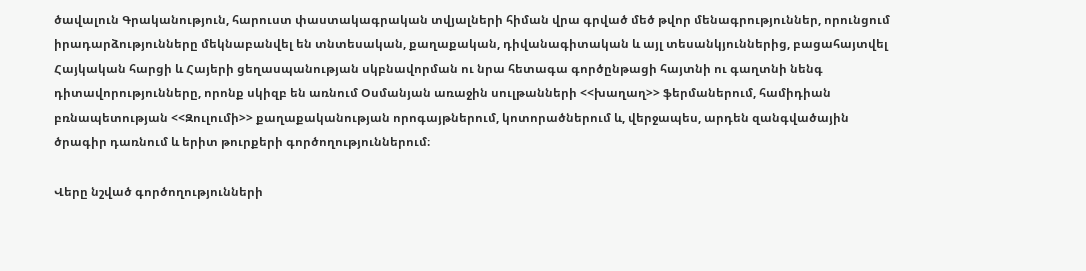ծավալուն Գրականություն, հարուստ փաստակագրական տվյալների հիման վրա գրված մեծ թվոր մենագրություններ, որունցում իրադարձությունները մեկնաբանվել են տնտեսական, քաղաքական, դիվանագիտական և այլ տեսանկյուններից, բացահայտվել Հայկական հարցի և Հայերի ցեղասպանության սկբնավորման ու նրա հետագա գործընթացի հայտնի ու գաղտնի նենգ դիտավորությունները, որոնք սկիզբ են առնում Օսմանյան առաջին սուլթանների <<խաղաղ>> ֆերմաներում, համիդիան բռնապետության <<Զուլումի>> քաղաքականության որոգայթներում, կոտորածներում և, վերջապես, արդեն զանգվածային ծրագիր դառնում և երիտ թուրքերի գործողություններում։

Վերը նշված գործողությունների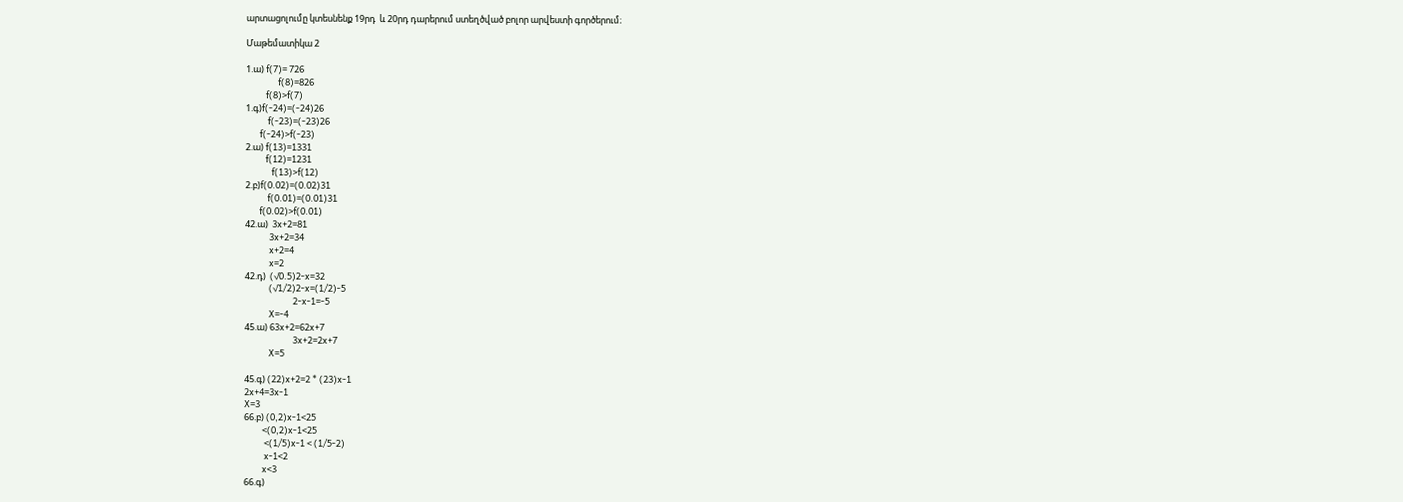արտացոլումը կտեսնենք 19րդ  և 20րդ դարերում ստեղծված բոլոր արվեստի գործերում։

Մաթեմատիկա 2

1.ա) f(7)= 726
                f(8)=826
          f(8)>f(7)
1.գ)f(-24)=(-24)26
           f(-23)=(-23)26
       f(-24)>f(-23)
2.ա) f(13)=1331
          f(12)=1231
             f(13)>f(12)
2.բ)f(0.02)=(0.02)31
           f(0.01)=(0.01)31
       f(0.02)>f(0.01)
42.ա)  3x+2=81
            3x+2=34
            x+2=4
            x=2
42.դ)  (√0.5)2-x=32
            (√1/2)2-x=(1/2)-5
                        2-x-1=-5
            X=-4
45.ա) 63x+2=62x+7
                        3x+2=2x+7
            X=5

45.գ) (22)x+2=2 * (23)x-1
2x+4=3x-1
X=3
66.բ) (0,2)x-1<25
         <(0,2)x-1<25
          <(1/5)x-1 < (1/5-2)
          x-1<2
         x<3
66.գ)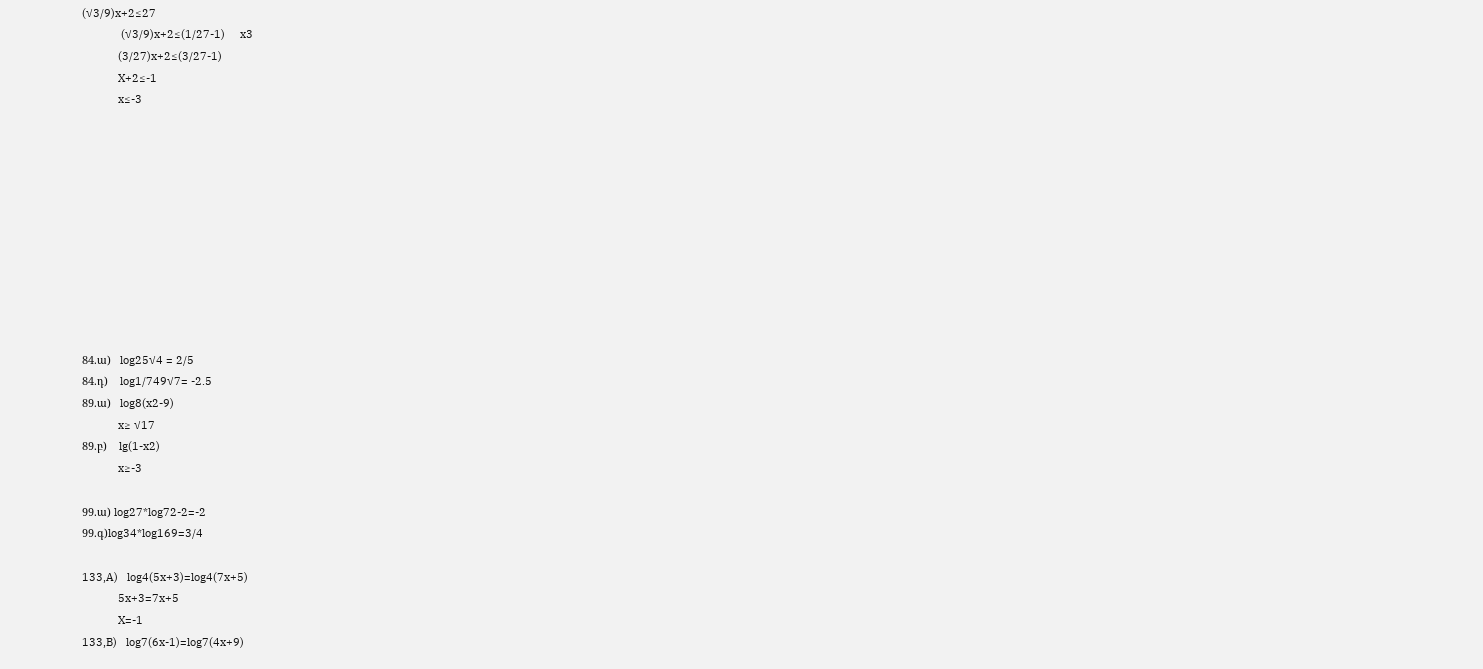(√3/9)x+2≤27
             (√3/9)x+2≤(1/27-1)     x3
            (3/27)x+2≤(3/27-1)
            X+2≤-1
            x≤-3











84.ա)   log25√4 = 2/5
84.դ)    log1/749√7= -2.5
89.ա)   log8(x2-9)
            x≥ √17
89.բ)    lg(1-x2)
            x≥-3

99.ա) log27*log72-2=-2
99.գ)log34*log169=3/4

133,A)   log4(5x+3)=log4(7x+5)
            5x+3=7x+5
            X=-1
133,B)   log7(6x-1)=log7(4x+9)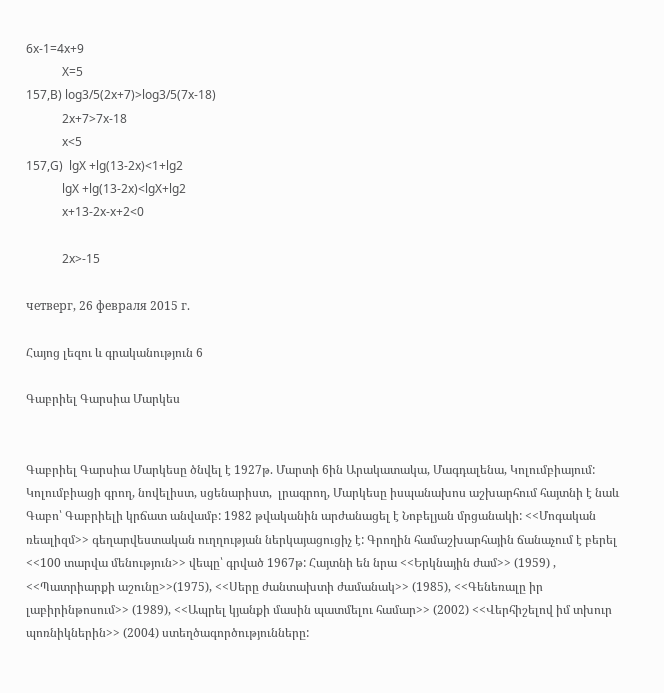6x-1=4x+9
            X=5
157,B) log3/5(2x+7)>log3/5(7x-18)
            2x+7>7x-18
            x<5
157,G)  lgX +lg(13-2x)<1+lg2
            lgX +lg(13-2x)<lgX+lg2
            x+13-2x-x+2<0

            2x>-15

четверг, 26 февраля 2015 г.

Հայոց լեզու և գրականություն 6

Գաբրիել Գարսիա Մարկես


Գաբրիել Գարսիա Մարկեսը ծնվել է 1927թ. Մարտի 6ին Արակատակա, Մագդալենա, Կոլումբիայում: Կոլումբիացի գրող, նովելիստ, սցենարիստ,  լրագրող, Մարկեսը իսպանախոս աշխարհում հայտնի է նաև Գաբո՝ Գաբրիելի կրճատ անվամբ: 1982 թվականին արժանացել է Նոբելյան մրցանակի: <<Մոգական ռեալիզմ>> գեղարվեստական ուղղության ներկայացուցիչ է: Գրողին համաշխարհային ճանաչում է բերել <<100 տարվա մենություն>> վեպը՝ գրված 1967թ: Հայտնի են նրա <<Երկնային ժամ>> (1959) , <<Պատրիարքի աշունը>>(1975), <<Սերը ժանտախտի ժամանակ>> (1985), <<Գենեռալը իր լաբիրինթոսում>> (1989), <<Ապրել կյանքի մասին պատմելու համար>> (2002) <<Վերհիշելով իմ տխուր պոռնիկներին>> (2004) ստեղծագործությունները: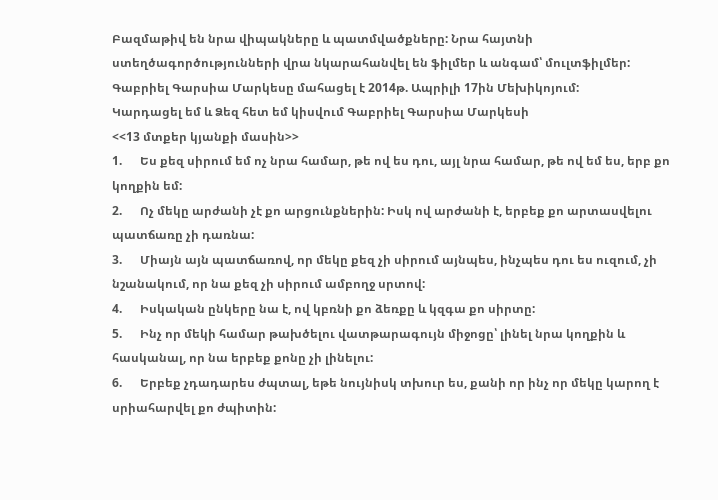Բազմաթիվ են նրա վիպակները և պատմվածքները: Նրա հայտնի ստեղծագործությունների վրա նկարահանվել են ֆիլմեր և անգամ՝ մուլտֆիլմեր: Գաբրիել Գարսիա Մարկեսը մահացել է 2014թ. Ապրիլի 17ին Մեխիկոյում:
Կարդացել եմ և Ձեզ հետ եմ կիսվում Գաբրիել Գարսիա Մարկեսի
<<13 մտքեր կյանքի մասին>>
1.      Ես քեզ սիրում եմ ոչ նրա համար, թե ով ես դու, այլ նրա համար, թե ով եմ ես, երբ քո կողքին եմ:
2.      Ոչ մեկը արժանի չէ քո արցունքներին: Իսկ ով արժանի է, երբեք քո արտասվելու պատճառը չի դառնա:
3.      Միայն այն պատճառով, որ մեկը քեզ չի սիրում այնպես, ինչպես դու ես ուզում, չի նշանակում, որ նա քեզ չի սիրում ամբողջ սրտով:
4.      Իսկական ընկերը նա է, ով կբռնի քո ձեռքը և կզգա քո սիրտը:
5.      Ինչ որ մեկի համար թախծելու վատթարագույն միջոցը՝ լինել նրա կողքին և հասկանալ, որ նա երբեք քոնը չի լինելու:
6.      Երբեք չդադարես ժպտալ, եթե նույնիսկ տխուր ես, քանի որ ինչ որ մեկը կարող է սրիահարվել քո ժպիտին: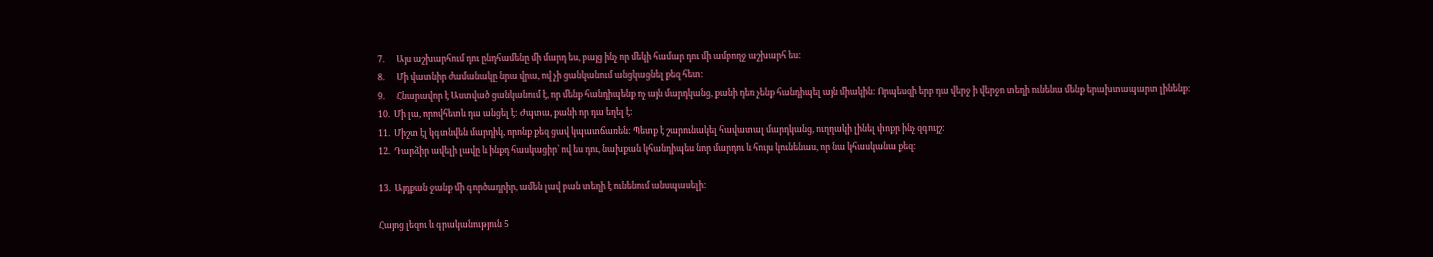7.      Այս աշխարհում դու ընդհամենը մի մարդ ես, բայց ինչ որ մեկի համար դու մի ամբողջ աշխարհ ես:
8.      Մի վատնիր ժամանակը նրա վրա, ով չի ցանկանում անցկացնել քեզ հետ:
9.      Հնարավոր է Աստված ցանկանում է, որ մենք հանդիպենք ոչ այն մարդկանց, քանի դեռ չենք հանդիպել այն միակին: Որպեսզի երբ դա վերջ ի վերջո տեղի ունենա մենք երախտապարտ լինենք:
10.  Մի լա, որովհետև դա անցել է: Ժպտա, քանի որ դա եղել է:
11.  Միշտ էլ կգտնվեն մարդիկ, որոնք քեզ ցավ կպատճառեն: Պետք է շարունակել հավատալ մարդկանց, ուղղակի լինել փոքր ինչ զգույշ:
12.  Դարձիր ավելի լավը և ինքդ հասկացիր՝ ով ես դու, նախքան կհանդիպես նոր մարդու և հույս կունենաս, որ նա կհասկանա քեզ:

13.  Այդքան ջանք մի գործադրիր, ամեն լավ բան տեղի է ունենում անսպասելի:

Հայոց լեզու և գրականություն 5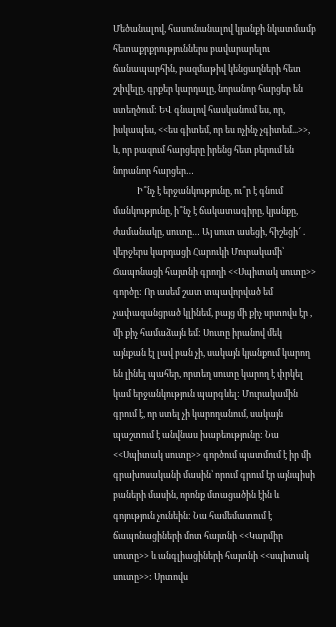Մեծանալով, հասունանալով կյանքի նկատմամբ հետաքրքրություններս բավարարելու ճանապարհին, բազմաթիվ կենցաղների հետ շփվելը, գրքեր կարդալը, նորանոր հարցեր են ստեղծում: ԵՎ գնալով հասկանում ես, որ, իսկապես, <<ես գիտեմ, որ ես ոչինչ չգիտեմ...>>, և, որ բազում հարցերը իրենց հետ բերում են նորանոր հարցեր…
            Ի՞նչ է երջանկությունը, ու՞ր է գնում մանկությունը, ի՞նչ է ճակատագիրը, կյանքը, ժամանակը, սուտը… Այ սուտ ասեցի, հիշեցի՜ . վերջերս կարդացի Հարուկի Մուրակամի՝ Ճապոնացի հայտնի գրողի <<Սպիտակ սուտը>> գործը: Որ ասեմ շատ տպավորված եմ չափազանցրած կլինեմ, բայց մի քիչ սրտովս էր , մի քիչ համաձայն եմ: Սուտը իրանով մեկ այնքան էլ լավ բան չի, սակայն կյանքում կարող են լինել պահեր, որտեղ սուտը կարող է փրկել կամ երջանկություն պարգևել: Մուրակամին գրում է, որ ստել չի կարողանում, սակայն պաշտում է անվնաս խաբեությունը: Նա <<Սպիտակ սուտը>> գործում պատմում է իր մի գրախոսականի մասին՝ որում գրում էր այնպիսի բաների մասին, որոնք մտացածին էին և գոյություն չունեին: Նա համեմատում է ճապոնացիների մոտ հայտնի <<Կարմիր սուտը>> և անգլիացիների հայտնի <<սպիտակ սուտը>>: Սրտովս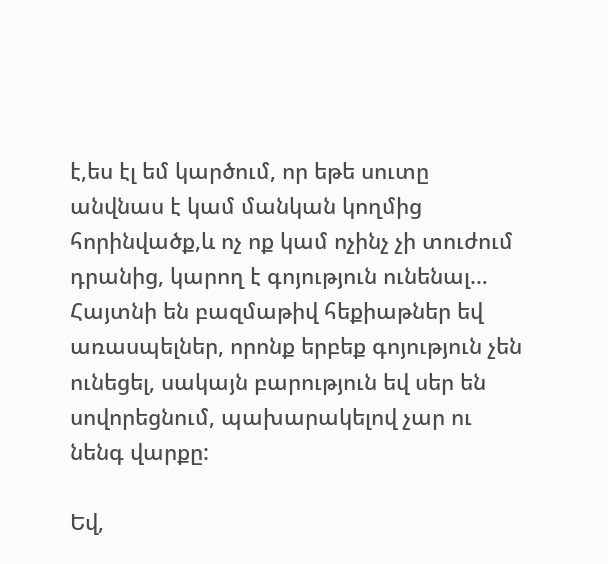է,ես էլ եմ կարծում, որ եթե սուտը անվնաս է կամ մանկան կողմից հորինվածք,և ոչ ոք կամ ոչինչ չի տուժում դրանից, կարող է գոյություն ունենալ… Հայտնի են բազմաթիվ հեքիաթներ եվ առասպելներ, որոնք երբեք գոյություն չեն ունեցել, սակայն բարություն եվ սեր են սովորեցնում, պախարակելով չար ու նենգ վարքը:

Եվ,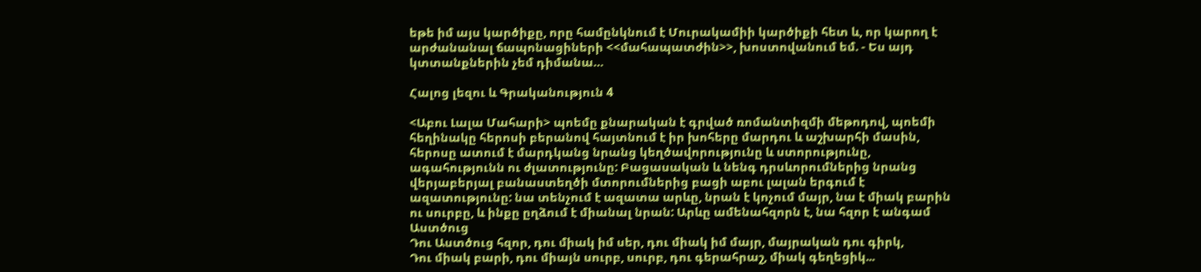եթե իմ այս կարծիքը, որը համընկնում է Մուրակամիի կարծիքի հետ և, որ կարող է արժանանալ ճապոնացիների <<մահապատժին>>, խոստովանում եմ. - Ես այդ կտտանքներին չեմ դիմանա…

Հալոց լեզու և Գրականություն 4

<Աբու Լալա Մահարի> պոեմը քնարական է գրված ռոմանտիզմի մեթոդով, պոեմի հեղինակը հերոսի բերանով հայտնում է իր խոհերը մարդու և աշխարհի մասին, հերոսը ատում է մարդկանց նրանց կեղծավորությունը և ստորությունը, ագահությունն ու ժլատությունը: Բացասական և նենգ դրսևորումներից նրանց վերյաբերյալ բանաստեղծի մտորումներից բացի աբու լալան երգում է ազատությունը: նա տենչում է ազատա արևը, նրան է կոչում մայր, նա է միակ բարին ու սուրբը, և ինքը ըղձում է միանալ նրան: Արևը ամենահզորն է, նա հզոր է անգամ Աստծուց
Դու Աստծուց հզոր, դու միակ իմ սեր, դու միակ իմ մայր, մայրական դու գիրկ,
Դու միակ բարի, դու միայն սուրբ, սուրբ, դու գերահրաշ, միակ գեղեցիկ...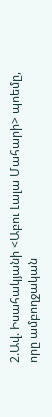2.Ավ. Իսահակյանի <Աբու Լալա Մահարի> պոեմը, որը ամբողջական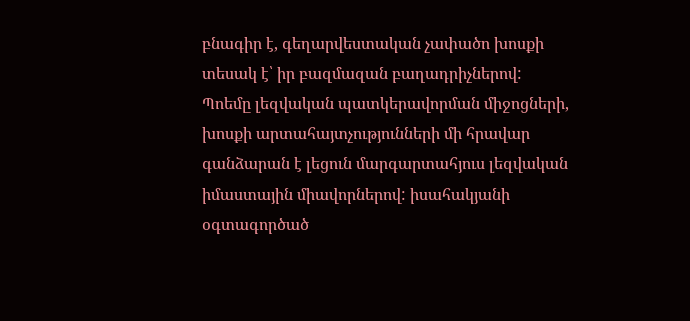բնագիր է, գեղարվեստական չափածո խոսքի տեսակ է՝ իր բազմազան բաղադրիչներով:
Պոեմը լեզվական պատկերավորման միջոցների, խոսքի արտահայտչությունների մի հրավար գանձարան է լեցուն մարգարտահյուս լեզվական իմաստային միավորներով: իսահակյանի օգտագործած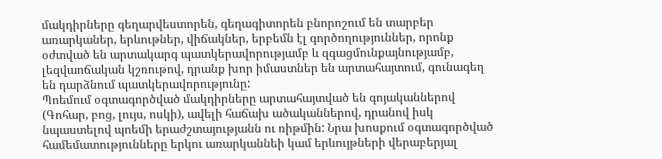մակդիրները գեղարվեստորեն, գեղագիտորեն բնորոշում են տարբեր առարկաներ, երևութներ, վիճակներ, երբեմն էլ գործողություններ, որոնք օժտված են արտակարգ պատկերավորությամբ և զգացմունքայնությամբ, լեզվաոճական կշռութով, դրանք խոր իմաստներ են արտահայտում, գունագեղ են դարձնում պատկերավորությունը:
Պոեմում օգտագործված մակդիրները արտահայտված են գոյականներով (Գոհար, բոց, լույս, ոսկի), ավելի հաճախ ածականներով, դրանով իսկ նպաստելով պոեմի երաժշտայությանն ու ռիթմին: Նրա խոսքում օգտագործված համեմատությունները երկու առարկաննեի կամ երևույթների վերաբերյալ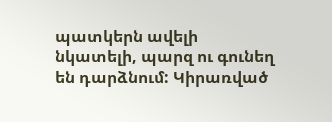պատկերն ավելի նկատելի, պարզ ու գունեղ են դարձնում: Կիրառված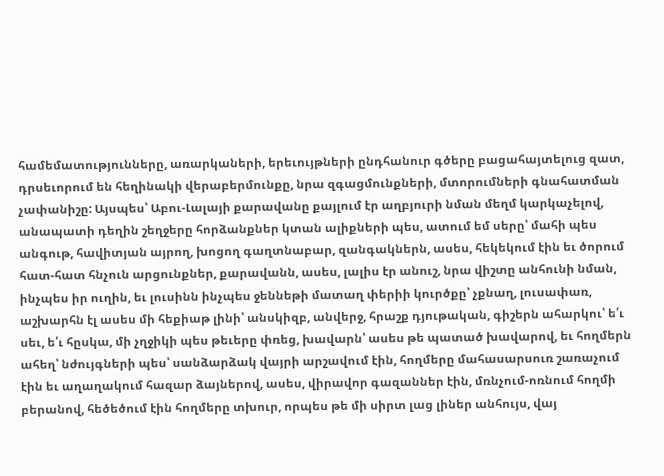համեմատությունները, առարկաների, երեւույթների ընդհանուր գծերը բացահայտելուց զատ, դրսեւորում են հեղինակի վերաբերմունքը, նրա զգացմունքների, մտորումների գնահատման չափանիշը: Այսպես՝ Աբու-Լալայի քարավանը քայլում էր աղբյուրի նման մեղմ կարկաչելով, անապատի դեղին շեղջերը հորձանքներ կտան ալիքների պես, ատում եմ սերը՝ մահի պես անգութ, հավիտյան այրող, խոցող գաղտնաբար, զանգակներն, ասես, հեկեկում էին եւ ծորում հատ-հատ հնչուն արցունքներ, քարավանն, ասես, լալիս էր անուշ, նրա վիշտը անհունի նման, ինչպես իր ուղին, եւ լուսինն ինչպես ջեննեթի մատաղ փերիի կուրծքը՝ չքնաղ, լուսափառ, աշխարհն էլ ասես մի հեքիաթ լինի՝ անսկիզբ, անվերջ, հրաշք դյութական, գիշերն ահարկու՝ ե՛ւ սեւ, ե՛ւ հըսկա, մի չղջիկի պես թեւերը փռեց, խավարն՝ ասես թե պատած խավարով, եւ հողմերն ահեղ՝ նժույգների պես՝ սանձարձակ վայրի արշավում էին, հողմերը մահասարսուռ շառաչում էին եւ աղաղակում հազար ձայներով, ասես, վիրավոր գազաններ էին, մռնչում-ոռնում հողմի բերանով, հեծեծում էին հողմերը տխուր, որպես թե մի սիրտ լաց լիներ անհույս, վայ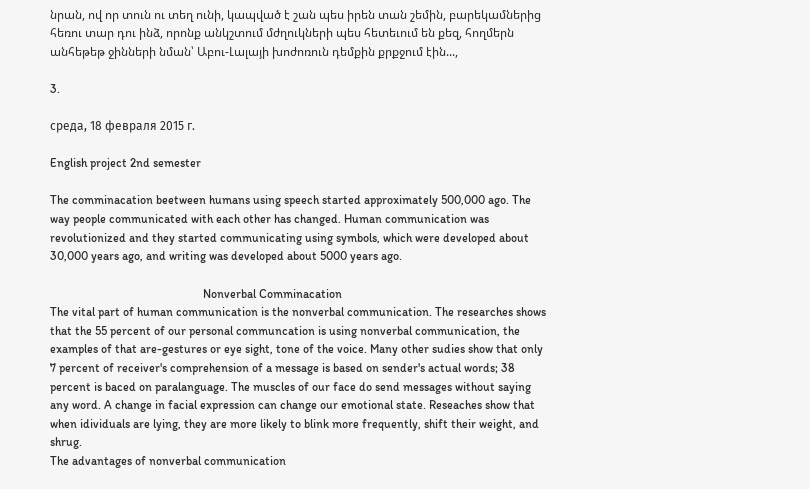նրան, ով որ տուն ու տեղ ունի, կապված է շան պես իրեն տան շեմին, բարեկամներից հեռու տար դու ինձ, որոնք անկշտում մժղուկների պես հետեւում են քեզ, հողմերն անհեթեթ ջինների նման՝ Աբու-Լալայի խոժոռուն դեմքին քրքջում էին...,

3.

среда, 18 февраля 2015 г.

English project 2nd semester

The comminacation beetween humans using speech started approximately 500,000 ago. The way people communicated with each other has changed. Human communication was revolutionized and they started communicating using symbols, which were developed about 30,000 years ago, and writing was developed about 5000 years ago.

                                                   Nonverbal Comminacation
The vital part of human communication is the nonverbal communication. The researches shows that the 55 percent of our personal communcation is using nonverbal communication, the examples of that are-gestures or eye sight, tone of the voice. Many other sudies show that only 7 percent of receiver's comprehension of a message is based on sender's actual words; 38 percent is baced on paralanguage. The muscles of our face do send messages without saying any word. A change in facial expression can change our emotional state. Reseaches show that when idividuals are lying, they are more likely to blink more frequently, shift their weight, and shrug.
The advantages of nonverbal communication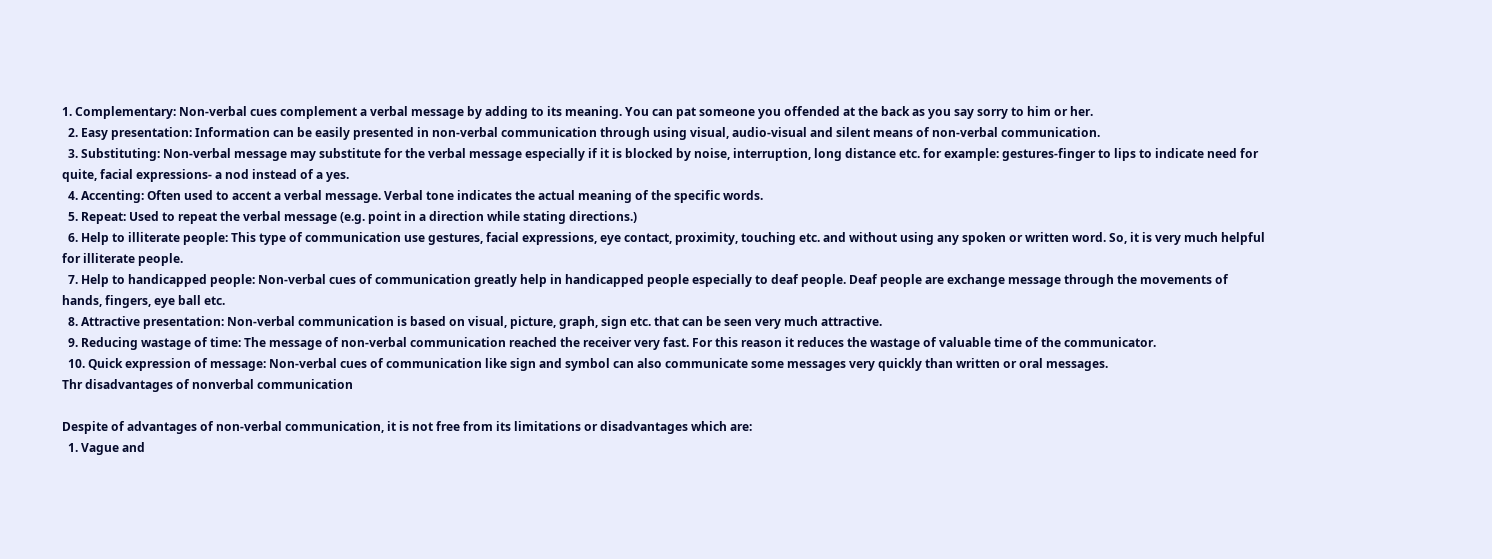1. Complementary: Non-verbal cues complement a verbal message by adding to its meaning. You can pat someone you offended at the back as you say sorry to him or her.
  2. Easy presentation: Information can be easily presented in non-verbal communication through using visual, audio-visual and silent means of non-verbal communication.
  3. Substituting: Non-verbal message may substitute for the verbal message especially if it is blocked by noise, interruption, long distance etc. for example: gestures-finger to lips to indicate need for quite, facial expressions- a nod instead of a yes.
  4. Accenting: Often used to accent a verbal message. Verbal tone indicates the actual meaning of the specific words.
  5. Repeat: Used to repeat the verbal message (e.g. point in a direction while stating directions.)
  6. Help to illiterate people: This type of communication use gestures, facial expressions, eye contact, proximity, touching etc. and without using any spoken or written word. So, it is very much helpful for illiterate people.
  7. Help to handicapped people: Non-verbal cues of communication greatly help in handicapped people especially to deaf people. Deaf people are exchange message through the movements of hands, fingers, eye ball etc.
  8. Attractive presentation: Non-verbal communication is based on visual, picture, graph, sign etc. that can be seen very much attractive.
  9. Reducing wastage of time: The message of non-verbal communication reached the receiver very fast. For this reason it reduces the wastage of valuable time of the communicator.
  10. Quick expression of message: Non-verbal cues of communication like sign and symbol can also communicate some messages very quickly than written or oral messages.
Thr disadvantages of nonverbal communication

Despite of advantages of non-verbal communication, it is not free from its limitations or disadvantages which are:
  1. Vague and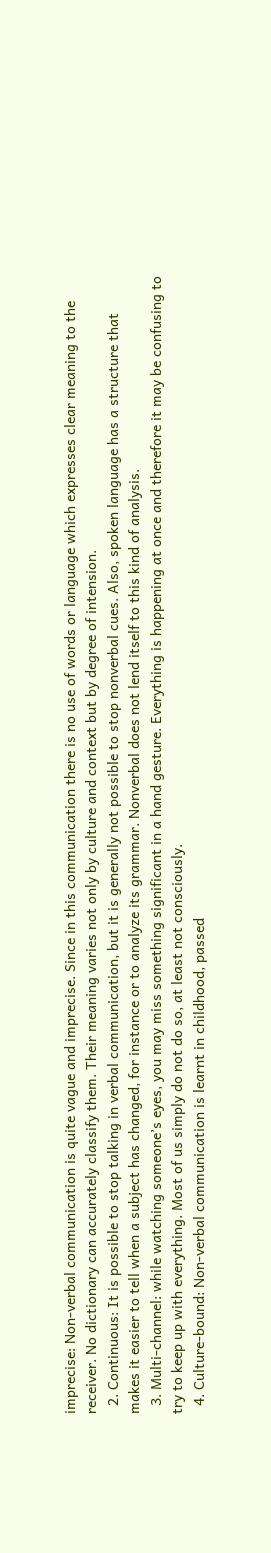imprecise: Non-verbal communication is quite vague and imprecise. Since in this communication there is no use of words or language which expresses clear meaning to the receiver. No dictionary can accurately classify them. Their meaning varies not only by culture and context but by degree of intension.
  2. Continuous: It is possible to stop talking in verbal communication, but it is generally not possible to stop nonverbal cues. Also, spoken language has a structure that makes it easier to tell when a subject has changed, for instance or to analyze its grammar. Nonverbal does not lend itself to this kind of analysis.
  3. Multi-channel: while watching someone’s eyes, you may miss something significant in a hand gesture. Everything is happening at once and therefore it may be confusing to try to keep up with everything. Most of us simply do not do so, at least not consciously.
  4. Culture-bound: Non-verbal communication is learnt in childhood, passed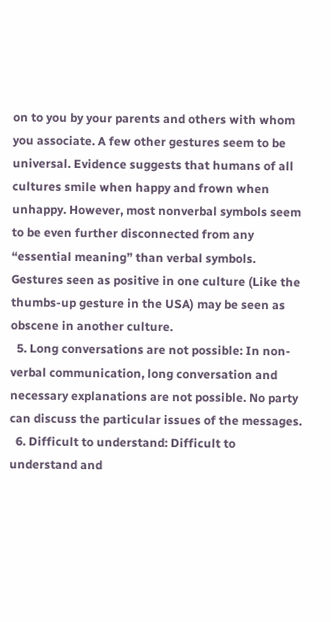on to you by your parents and others with whom you associate. A few other gestures seem to be universal. Evidence suggests that humans of all cultures smile when happy and frown when unhappy. However, most nonverbal symbols seem to be even further disconnected from any “essential meaning” than verbal symbols. Gestures seen as positive in one culture (Like the thumbs-up gesture in the USA) may be seen as obscene in another culture.
  5. Long conversations are not possible: In non-verbal communication, long conversation and necessary explanations are not possible. No party can discuss the particular issues of the messages.
  6. Difficult to understand: Difficult to understand and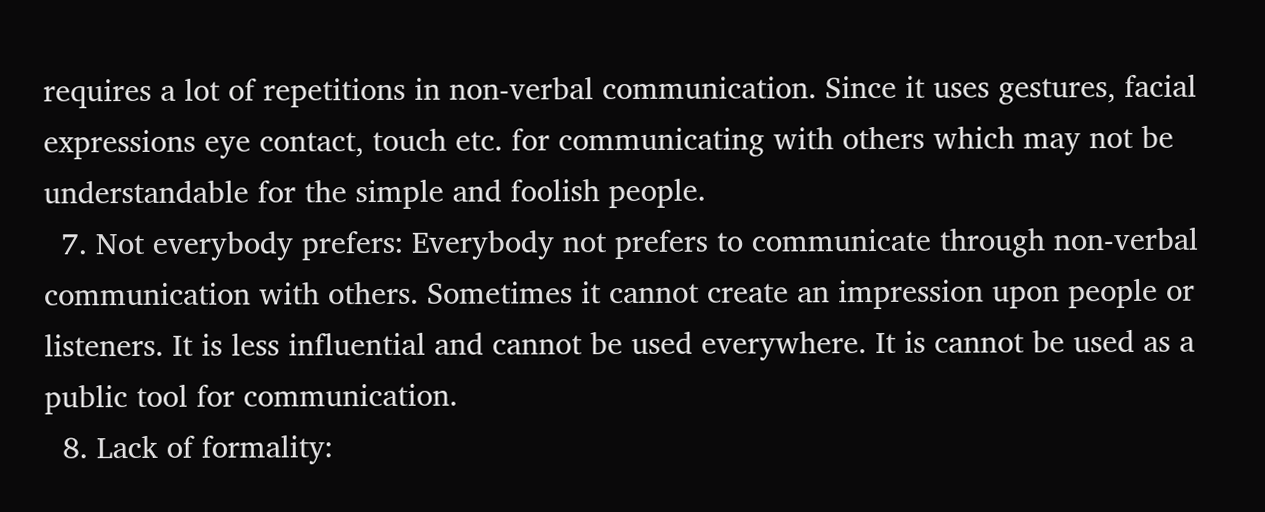requires a lot of repetitions in non-verbal communication. Since it uses gestures, facial expressions eye contact, touch etc. for communicating with others which may not be understandable for the simple and foolish people.
  7. Not everybody prefers: Everybody not prefers to communicate through non-verbal communication with others. Sometimes it cannot create an impression upon people or listeners. It is less influential and cannot be used everywhere. It is cannot be used as a public tool for communication.
  8. Lack of formality: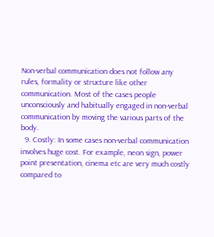Non-verbal communication does not follow any rules, formality or structure like other communication. Most of the cases people unconsciously and habitually engaged in non-verbal communication by moving the various parts of the body.
  9. Costly: In some cases non-verbal communication involves huge cost. For example, neon sign, power point presentation, cinema etc are very much costly compared to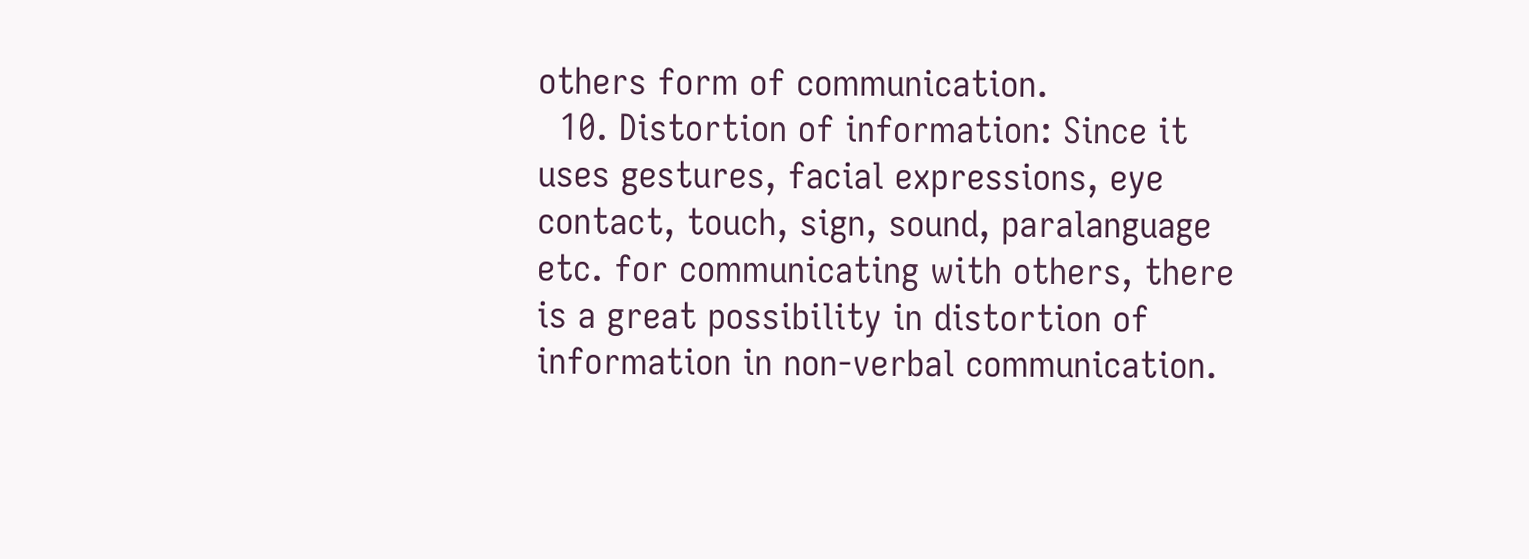others form of communication.
  10. Distortion of information: Since it uses gestures, facial expressions, eye contact, touch, sign, sound, paralanguage etc. for communicating with others, there is a great possibility in distortion of information in non-verbal communication.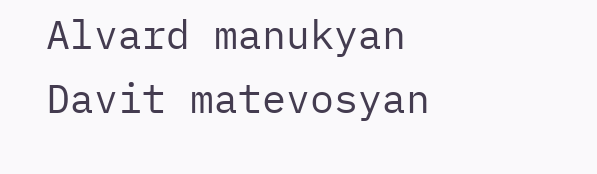Alvard manukyan
Davit matevosyan